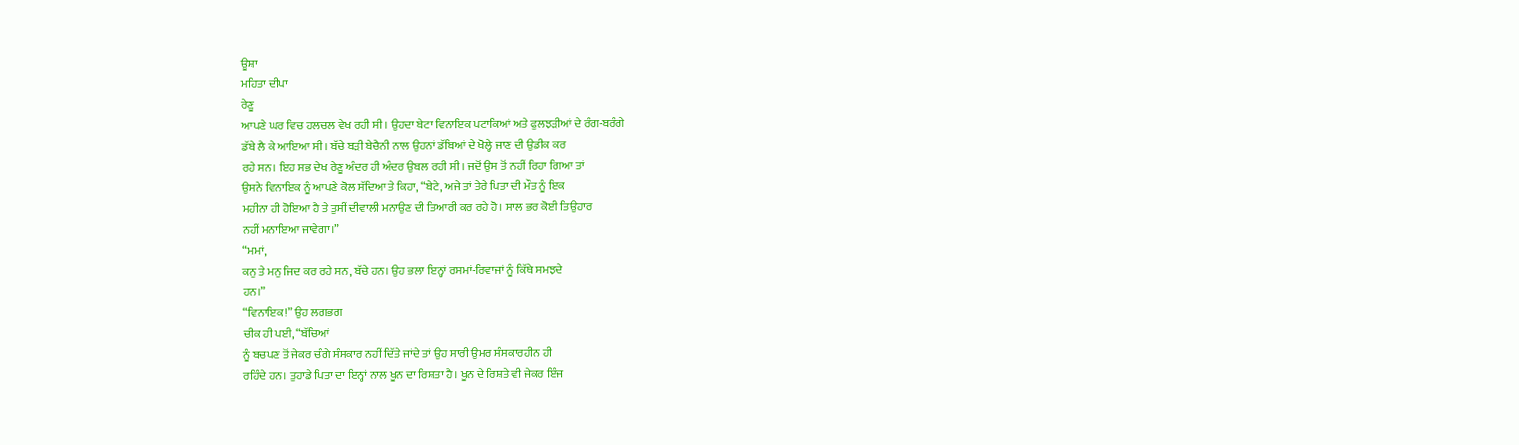ਊਸ਼ਾ
ਮਹਿਤਾ ਦੀਪਾ
ਰੇਣੂ
ਆਪਣੇ ਘਰ ਵਿਚ ਹਲਚਲ ਵੇਖ ਰਹੀ ਸੀ। ਉਹਦਾ ਬੇਟਾ ਵਿਨਾਇਕ ਪਟਾਕਿਆਂ ਅਤੇ ਫੁਲਝੜੀਆਂ ਦੇ ਰੰਗ-ਬਰੰਗੇ
ਡੱਬੇ ਲੈ ਕੇ ਆਇਆ ਸੀ। ਬੱਚੇ ਬੜੀ ਬੇਚੈਨੀ ਨਾਲ ਉਹਨਾਂ ਡੱਬਿਆਂ ਦੇ ਖੋਲ੍ਹੇ ਜਾਣ ਦੀ ਉਡੀਕ ਕਰ
ਰਹੇ ਸਨ। ਇਹ ਸਭ ਦੇਖ ਰੇਣੂ ਅੰਦਰ ਹੀ ਅੰਦਰ ਉਬਲ ਰਹੀ ਸੀ। ਜਦੋਂ ਉਸ ਤੋਂ ਨਹੀਂ ਰਿਹਾ ਗਿਆ ਤਾਂ
ਉਸਨੇ ਵਿਨਾਇਕ ਨੂੰ ਆਪਣੇ ਕੋਲ ਸੱਦਿਆ ਤੇ ਕਿਹਾ, “ਬੇਟੇ, ਅਜੇ ਤਾਂ ਤੇਰੇ ਪਿਤਾ ਦੀ ਮੌਤ ਨੂੰ ਇਕ
ਮਹੀਨਾ ਹੀ ਹੋਇਆ ਹੈ ਤੇ ਤੁਸੀਂ ਦੀਵਾਲੀ ਮਨਾਉਣ ਦੀ ਤਿਆਰੀ ਕਰ ਰਹੇ ਹੋ। ਸਾਲ ਭਰ ਕੋਈ ਤਿਉਹਾਰ
ਨਹੀਂ ਮਨਾਇਆ ਜਾਵੇਗਾ।”
“ਮਮਾਂ,
ਕਨੁ ਤੇ ਮਨੁ ਜਿਦ ਕਰ ਰਹੇ ਸਨ, ਬੱਚੇ ਹਨ। ਉਹ ਭਲਾ ਇਨ੍ਹਾਂ ਰਸਮਾਂ-ਰਿਵਾਜਾਂ ਨੂੰ ਕਿੱਥੇ ਸਮਝਦੇ
ਹਨ।”
“ਵਿਨਾਇਕ!” ਉਹ ਲਗਭਗ
ਚੀਕ ਹੀ ਪਈ, “ਬੱਚਿਆਂ
ਨੂੰ ਬਚਪਣ ਤੋਂ ਜੇਕਰ ਚੰਗੇ ਸੰਸਕਾਰ ਨਹੀਂ ਦਿੱਤੇ ਜਾਂਦੇ ਤਾਂ ਉਹ ਸਾਰੀ ਉਮਰ ਸੰਸਕਾਰਹੀਨ ਹੀ
ਰਹਿੰਦੇ ਹਨ। ਤੁਹਾਡੇ ਪਿਤਾ ਦਾ ਇਨ੍ਹਾਂ ਨਾਲ ਖੂਨ ਦਾ ਰਿਸ਼ਤਾ ਹੈ। ਖੂਨ ਦੇ ਰਿਸ਼ਤੇ ਵੀ ਜੇਕਰ ਇੰਜ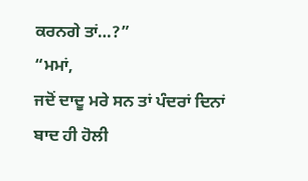ਕਰਨਗੇ ਤਾਂ…?”
“ਮਮਾਂ,
ਜਦੋਂ ਦਾਦੂ ਮਰੇ ਸਨ ਤਾਂ ਪੰਦਰਾਂ ਦਿਨਾਂ ਬਾਦ ਹੀ ਹੋਲੀ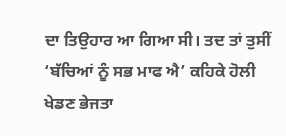ਦਾ ਤਿਉਹਾਰ ਆ ਗਿਆ ਸੀ। ਤਦ ਤਾਂ ਤੁਸੀਂ
‘ਬੱਚਿਆਂ ਨੂੰ ਸਭ ਮਾਫ ਐ’ ਕਹਿਕੇ ਹੋਲੀ ਖੇਡਣ ਭੇਜਤਾ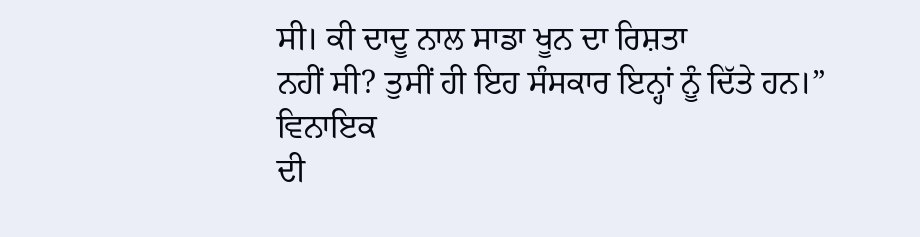ਸੀ। ਕੀ ਦਾਦੂ ਨਾਲ ਸਾਡਾ ਖੂਨ ਦਾ ਰਿਸ਼ਤਾ
ਨਹੀਂ ਸੀ? ਤੁਸੀਂ ਹੀ ਇਹ ਸੰਸਕਾਰ ਇਨ੍ਹਾਂ ਨੂੰ ਦਿੱਤੇ ਹਨ।” ਵਿਨਾਇਕ
ਦੀ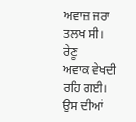ਅਵਾਜ਼ ਜਰਾ ਤਲਖ ਸੀ।
ਰੇਣੂ
ਅਵਾਕ ਵੇਖਦੀ ਰਹਿ ਗਈ। ਉਸ ਦੀਆਂ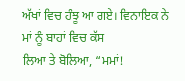ਅੱਖਾਂ ਵਿਚ ਹੰਝੂ ਆ ਗਏ। ਵਿਨਾਇਕ ਨੇ ਮਾਂ ਨੂੰ ਬਾਹਾਂ ਵਿਚ ਕੱਸ
ਲਿਆ ਤੇ ਬੋਲਿਆ, “ਮਮਾਂ!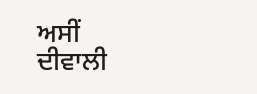ਅਸੀਂ
ਦੀਵਾਲੀ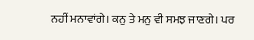ਨਹੀਂ ਮਨਾਵਾਂਗੇ। ਕਨੁ ਤੇ ਮਨੁ ਵੀ ਸਮਝ ਜਾਣਗੇ। ਪਰ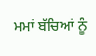ਮਮਾਂ ਬੱਚਿਆਂ ਨੂੰ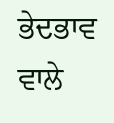ਭੇਦਭਾਵ ਵਾਲੇ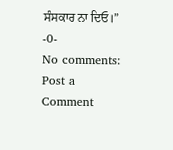ਸੰਸਕਾਰ ਨਾ ਦਿਓ।”
-0-
No comments:
Post a Comment